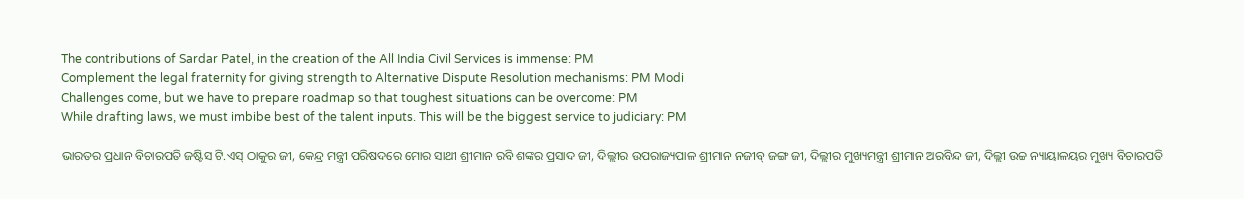The contributions of Sardar Patel, in the creation of the All India Civil Services is immense: PM
Complement the legal fraternity for giving strength to Alternative Dispute Resolution mechanisms: PM Modi
Challenges come, but we have to prepare roadmap so that toughest situations can be overcome: PM
While drafting laws, we must imbibe best of the talent inputs. This will be the biggest service to judiciary: PM

ଭାରତର ପ୍ରଧାନ ବିଚାରପତି ଜଷ୍ଟିସ ଟି.ଏସ୍ ଠାକୁର ଜୀ, କେନ୍ଦ୍ର ମନ୍ତ୍ରୀ ପରିଷଦରେ ମୋର ସାଥୀ ଶ୍ରୀମାନ ରବି ଶଙ୍କର ପ୍ରସାଦ ଜୀ, ଦିଲ୍ଲୀର ଉପରାଜ୍ୟପାଳ ଶ୍ରୀମାନ ନଜୀବ୍ ଜଙ୍ଗ ଜୀ, ଦିଲ୍ଲୀର ମୁଖ୍ୟମନ୍ତ୍ରୀ ଶ୍ରୀମାନ ଅରବିନ୍ଦ ଜୀ, ଦିଲ୍ଲୀ ଉଚ୍ଚ ନ୍ୟାୟାଳୟର ମୁଖ୍ୟ ବିଚାରପତି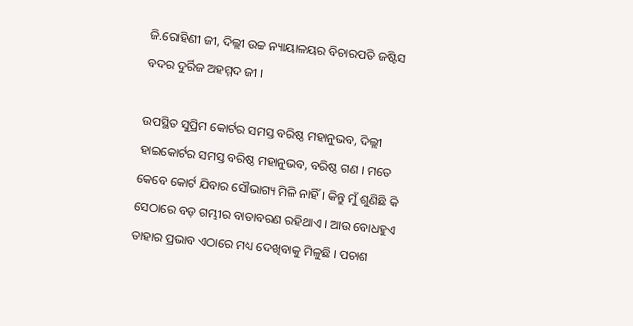ଜି.ରୋହିଣୀ ଜୀ, ଦିଲ୍ଲୀ ଉଚ୍ଚ ନ୍ୟାୟାଳୟର ବିଚାରପତି ଜଷ୍ଟିସ ବଦର ଦୁର୍ରିଜ ଅହମ୍ମଦ ଜୀ ।

ଉପସ୍ଥିତ ସୁପ୍ରିମ କୋର୍ଟର ସମସ୍ତ ବରିଷ୍ଠ ମହାନୁଭବ, ଦିଲ୍ଲୀ ହାଇକୋର୍ଟର ସମସ୍ତ ବରିଷ୍ଠ ମହାନୁଭବ, ବରିଷ୍ଠ ଗଣ । ମତେ କେବେ କୋର୍ଟ ଯିବାର ସୌଭାଗ୍ୟ ମିଳି ନାହିଁ । କିନ୍ତୁ ମୁଁ ଶୁଣିଛି କି ସେଠାରେ ବଡ଼ ଗମ୍ଭୀର ବାତାବରଣ ରହିଥାଏ । ଆଉ ବୋଧହୁଏ ତାହାର ପ୍ରଭାବ ଏଠାରେ ମଧ୍ୟ ଦେଖିବାକୁ ମିଳୁଛି । ପଚାଶ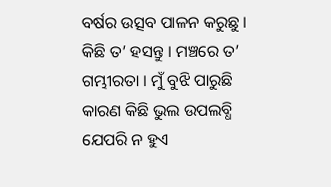ବର୍ଷର ଉତ୍ସବ ପାଳନ କରୁଛୁ । କିଛି ତ’ ହସନ୍ତୁ । ମଞ୍ଚରେ ତ’ ଗମ୍ଭୀରତା । ମୁଁ ବୁଝି ପାରୁଛି କାରଣ କିଛି ଭୁଲ ଉପଲବ୍ଧି ଯେପରି ନ ହୁଏ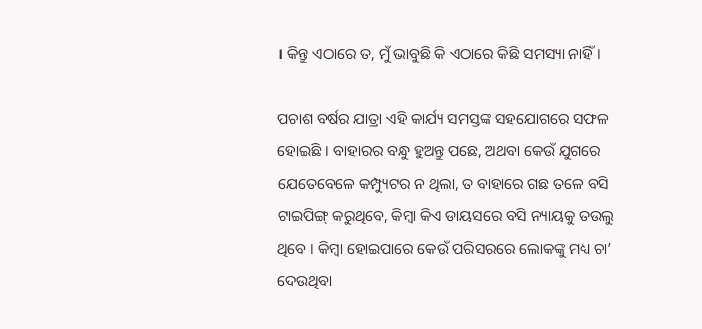। କିନ୍ତୁ ଏଠାରେ ତ, ମୁଁ ଭାବୁଛି କି ଏଠାରେ କିଛି ସମସ୍ୟା ନାହିଁ ।

ପଚାଶ ବର୍ଷର ଯାତ୍ରା ଏହି କାର୍ଯ୍ୟ ସମସ୍ତଙ୍କ ସହଯୋଗରେ ସଫଳ ହୋଇଛି । ବାହାରର ବନ୍ଧୁ ହୁଅନ୍ତୁ ପଛେ, ଅଥବା କେଉଁ ଯୁଗରେ ଯେତେବେଳେ କମ୍ପ୍ୟୁଟର ନ ଥିଲା, ତ ବାହାରେ ଗଛ ତଳେ ବସି ଟାଇପିଙ୍ଗ୍ କରୁଥିବେ, କିମ୍ବା କିଏ ଡାୟସରେ ବସି ନ୍ୟାୟକୁ ତଉଲୁ ଥିବେ । କିମ୍ବା ହୋଇପାରେ କେଉଁ ପରିସରରେ ଲୋକଙ୍କୁ ମଧ୍ୟ ଚା’ ଦେଉଥିବା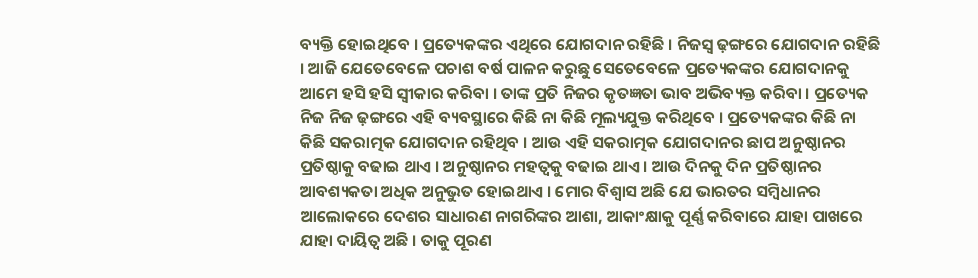ବ୍ୟକ୍ତି ହୋଇଥିବେ । ପ୍ରତ୍ୟେକଙ୍କର ଏଥିରେ ଯୋଗଦାନ ରହିଛି । ନିଜସ୍ୱ ଢ଼ଙ୍ଗରେ ଯୋଗଦାନ ରହିଛି । ଆଜି ଯେତେବେଳେ ପଚାଶ ବର୍ଷ ପାଳନ କରୁଛୁ ସେତେବେଳେ ପ୍ରତ୍ୟେକଙ୍କର ଯୋଗଦାନକୁ ଆମେ ହସି ହସି ସ୍ୱୀକାର କରିବା । ତାଙ୍କ ପ୍ରତି ନିଜର କୃତଜ୍ଞତା ଭାବ ଅଭିବ୍ୟକ୍ତ କରିବା । ପ୍ରତ୍ୟେକ ନିଜ ନିଜ ଢ଼ଙ୍ଗରେ ଏହି ବ୍ୟବସ୍ଥାରେ କିଛି ନା କିଛି ମୂଲ୍ୟଯୁକ୍ତ କରିଥିବେ । ପ୍ରତ୍ୟେକଙ୍କର କିଛି ନା କିଛି ସକରାତ୍ମକ ଯୋଗଦାନ ରହିଥିବ । ଆଉ ଏହି ସକରାତ୍ମକ ଯୋଗଦାନର ଛାପ ଅନୁଷ୍ଠାନର ପ୍ରତିଷ୍ଠାକୁ ବଢାଇ ଥାଏ । ଅନୁଷ୍ଠାନର ମହତ୍ୱକୁ ବଢାଇ ଥାଏ । ଆଉ ଦିନକୁ ଦିନ ପ୍ରତିଷ୍ଠାନର ଆବଶ୍ୟକତା ଅଧିକ ଅନୁଭୁତ ହୋଇଥାଏ । ମୋର ବିଶ୍ୱାସ ଅଛି ଯେ ଭାରତର ସମ୍ବିଧାନର ଆଲୋକରେ ଦେଶର ସାଧାରଣ ନାଗରିଙ୍କର ଆଶା, ଆକାଂକ୍ଷାକୁ ପୂର୍ଣ୍ଣ କରିବାରେ ଯାହା ପାଖରେ ଯାହା ଦାୟିତ୍ୱ ଅଛି । ତାକୁ ପୂରଣ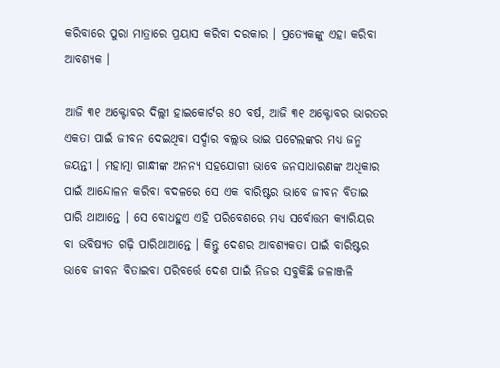କରିବାରେ ପୁରା ମାତ୍ରାରେ ପ୍ରୟାସ କରିବା ଦରକାର । ପ୍ରତ୍ୟେକଙ୍କୁ ଏହା କରିବା ଆବଶ୍ୟକ ।

ଆଜି ୩୧ ଅକ୍ଟୋବର ଦିଲ୍ଲୀ ହାଇକୋର୍ଟର ୫୦ ବର୍ଷ, ଆଜି ୩୧ ଅକ୍ଟୋବର ଭାରତର ଏକତା ପାଇଁ ଜୀବନ ଦେଇଥିବା ସର୍ଦ୍ଦାର ବଲ୍ଲଭ ଭାଇ ପଟେଲଙ୍କର ମଧ୍ୟ ଜନ୍ମ ଜୟନ୍ତୀ । ମହାତ୍ମା ଗାନ୍ଧୀଙ୍କ ଅନନ୍ୟ ସହଯୋଗୀ ଭାବେ ଜନସାଧାରଣଙ୍କ ଅଧିକାର ପାଇଁ ଆନ୍ଦୋଳନ କରିବା ବଦଳରେ ସେ ଏକ ବାରିଷ୍ଟର ଭାବେ ଜୀବନ ବିତାଇ ପାରି ଥାଆନ୍ତେ । ସେ ବୋଧହୁଏ ଏହି ପରିବେଶରେ ମଧ୍ୟ ସର୍ବୋତ୍ତମ କ୍ୟାରିୟର ବା ଭବିଷ୍ୟତ ଗଢ଼ି ପାରିଥାଆନ୍ତେ । କିନ୍ତୁ ଦେଶର ଆବଶ୍ୟକତା ପାଇଁ ବାରିଷ୍ଟର ଭାବେ ଜୀବନ ବିତାଇବା ପରିବର୍ତ୍ତେ ଦେଶ ପାଇଁ ନିଜର ସବୁକିଛି ଜଳାଞ୍ଜଳି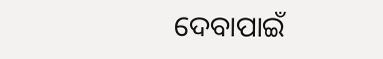ଦେବାପାଇଁ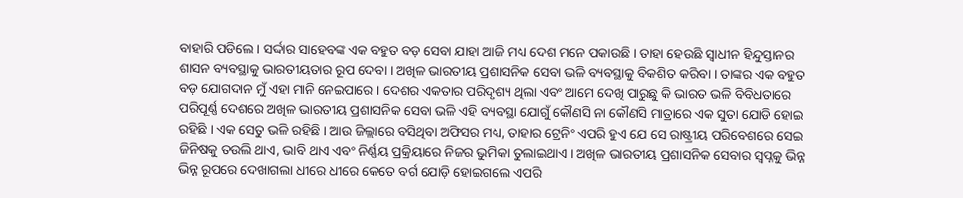ବାହାରି ପଡିଲେ । ସର୍ଦ୍ଦାର ସାହେବଙ୍କ ଏକ ବହୁତ ବଡ଼ ସେବା ଯାହା ଆଜି ମଧ୍ୟ ଦେଶ ମନେ ପକାଉଛି । ତାହା ହେଉଛି ସ୍ୱାଧୀନ ହିନ୍ଦୁସ୍ତାନର ଶାସନ ବ୍ୟବସ୍ଥାକୁ ଭାରତୀୟତାର ରୂପ ଦେବା । ଅଖିଳ ଭାରତୀୟ ପ୍ରଶାସନିକ ସେବା ଭଳି ବ୍ୟବସ୍ଥାକୁ ବିକଶିତ କରିବା । ତାଙ୍କର ଏକ ବହୁତ ବଡ଼ ଯୋଗଦାନ ମୁଁ ଏହା ମାନି ନେଇପାରେ । ଦେଶର ଏକତାର ପରିଦୃଶ୍ୟ ଥିଲା ଏବଂ ଆମେ ଦେଖି ପାରୁଛୁ କି ଭାରତ ଭଳି ବିବିଧତାରେ ପରିପୂର୍ଣ୍ଣ ଦେଶରେ ଅଖିଳ ଭାରତୀୟ ପ୍ରଶାସନିକ ସେବା ଭଳି ଏହି ବ୍ୟବସ୍ଥା ଯୋଗୁଁ କୌଣସି ନା କୌଣସି ମାତ୍ରାରେ ଏକ ସୁତା ଯୋଡି ହୋଇ ରହିଛି । ଏକ ସେତୁ ଭଳି ରହିଛି । ଆଉ ଜିଲ୍ଲାରେ ବସିଥିବା ଅଫିସର ମଧ୍ୟ, ତାହାର ଟ୍ରେନିଂ ଏପରି ହୁଏ ଯେ ସେ ରାଷ୍ଟ୍ରୀୟ ପରିବେଶରେ ସେଇ ଜିନିଷକୁ ତଉଲି ଥାଏ, ଭାବି ଥାଏ ଏବଂ ନିର୍ଣ୍ଣୟ ପ୍ରକ୍ରିୟାରେ ନିଜର ଭୁମିକା ତୁଲାଇଥାଏ । ଅଖିଳ ଭାରତୀୟ ପ୍ରଶାସନିକ ସେବାର ସ୍ୱପ୍ନକୁ ଭିନ୍ନ ଭିନ୍ନ ରୂପରେ ଦେଖାଗଲା ଧୀରେ ଧୀରେ କେତେ ବର୍ଗ ଯୋଡ଼ି ହୋଇଗଲେ ଏପରି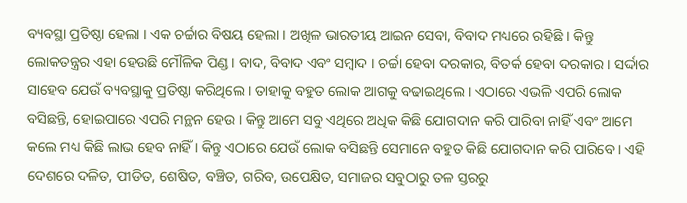ବ୍ୟବସ୍ଥା ପ୍ରତିଷ୍ଠା ହେଲା । ଏକ ଚର୍ଚ୍ଚାର ବିଷୟ ହେଲା । ଅଖିଳ ଭାରତୀୟ ଆଇନ ସେବା, ବିବାଦ ମଧ୍ୟରେ ରହିଛି । କିନ୍ତୁ ଲୋକତନ୍ତ୍ରର ଏହା ହେଉଛି ମୌଳିକ ପିଣ୍ଡ । ବାଦ, ବିବାଦ ଏବଂ ସମ୍ବାଦ । ଚର୍ଚ୍ଚା ହେବା ଦରକାର, ବିତର୍କ ହେବା ଦରକାର । ସର୍ଦ୍ଦାର ସାହେବ ଯେଉଁ ବ୍ୟବସ୍ଥାକୁ ପ୍ରତିଷ୍ଠା କରିଥିଲେ । ତାହାକୁ ବହୁତ ଲୋକ ଆଗକୁ ବଢାଇଥିଲେ । ଏଠାରେ ଏଭଳି ଏପରି ଲୋକ ବସିଛନ୍ତି, ହୋଇପାରେ ଏପରି ମନ୍ଥନ ହେଉ । କିନ୍ତୁ ଆମେ ସବୁ ଏଥିରେ ଅଧିକ କିଛି ଯୋଗଦାନ କରି ପାରିବା ନାହିଁ ଏବଂ ଆମେ କଲେ ମଧ୍ୟ କିଛି ଲାଭ ହେବ ନାହିଁ । କିନ୍ତୁ ଏଠାରେ ଯେଉଁ ଲୋକ ବସିଛନ୍ତି ସେମାନେ ବହୁତ କିଛି ଯୋଗଦାନ କରି ପାରିବେ । ଏହି ଦେଶରେ ଦଳିତ, ପୀଡିତ, ଶେଷିତ, ବଞ୍ଚିତ, ଗରିବ, ଉପେକ୍ଷିତ, ସମାଜର ସବୁଠାରୁ ତଳ ସ୍ତରରୁ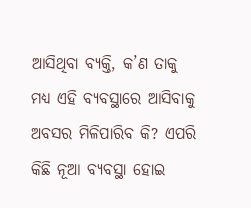ଆସିଥିବା ବ୍ୟକ୍ତି, କ’ଣ ତାକୁ ମଧ୍ୟ ଏହି ବ୍ୟବସ୍ଥାରେ ଆସିବାକୁ ଅବସର ମିଳିପାରିବ କି? ଏପରି କିଛି ନୂଆ ବ୍ୟବସ୍ଥା ହୋଇ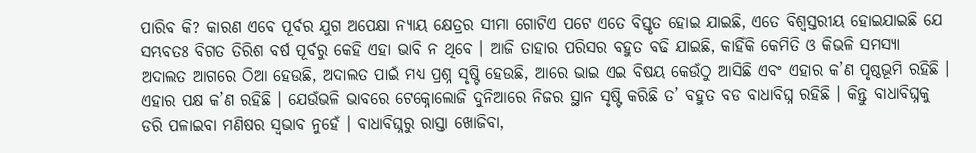ପାରିବ କି? କାରଣ ଏବେ ପୂର୍ବର ଯୁଗ ଅପେକ୍ଷା ନ୍ୟାୟ କ୍ଷେତ୍ରର ସୀମା ଗୋଟିଏ ପଟେ ଏତେ ବିସ୍ତୃତ ହୋଇ ଯାଇଛି, ଏତେ ବିଶ୍ୱସ୍ତରୀୟ ହୋଇଯାଇଛି ଯେ ସମ୍ଭବତଃ ବିଗତ ତିରିଶ ବର୍ଷ ପୂର୍ବରୁ କେହି ଏହା ଭାବି ନ ଥିବେ । ଆଜି ତାହାର ପରିସର ବହୁତ ବଢି ଯାଇଛି, କାହିଁକି କେମିତି ଓ କିଭଳି ସମସ୍ୟା ଅଦାଲତ ଆଗରେ ଠିଆ ହେଉଛି, ଅଦାଲତ ପାଇଁ ମଧ୍ୟ ପ୍ରଶ୍ନ ସୃଷ୍ଟି ହେଉଛି, ଆରେ ଭାଇ ଏଇ ବିଷୟ କେଉଁଠୁ ଆସିଛି ଏବଂ ଏହାର କ’ଣ ପୃଷ୍ଠଭୂମି ରହିଛି । ଏହାର ପକ୍ଷ କ’ଣ ରହିଛି । ଯେଉଁଭଳି ଭାବରେ ଟେକ୍ନୋଲୋଜି ଦୁନିଆରେ ନିଜର ସ୍ଥାନ ସୃଷ୍ଟି କରିଛି ତ’ ବହୁତ ବଡ ବାଧାବିଘ୍ନ ରହିଛି । କିନ୍ତୁ ବାଧାବିଘ୍ନକୁ ଡରି ପଳାଇବା ମଣିଷର ସ୍ୱଭାବ ନୁହେଁ । ବାଧାବିଘ୍ନରୁ ରାସ୍ତା ଖୋଜିବା,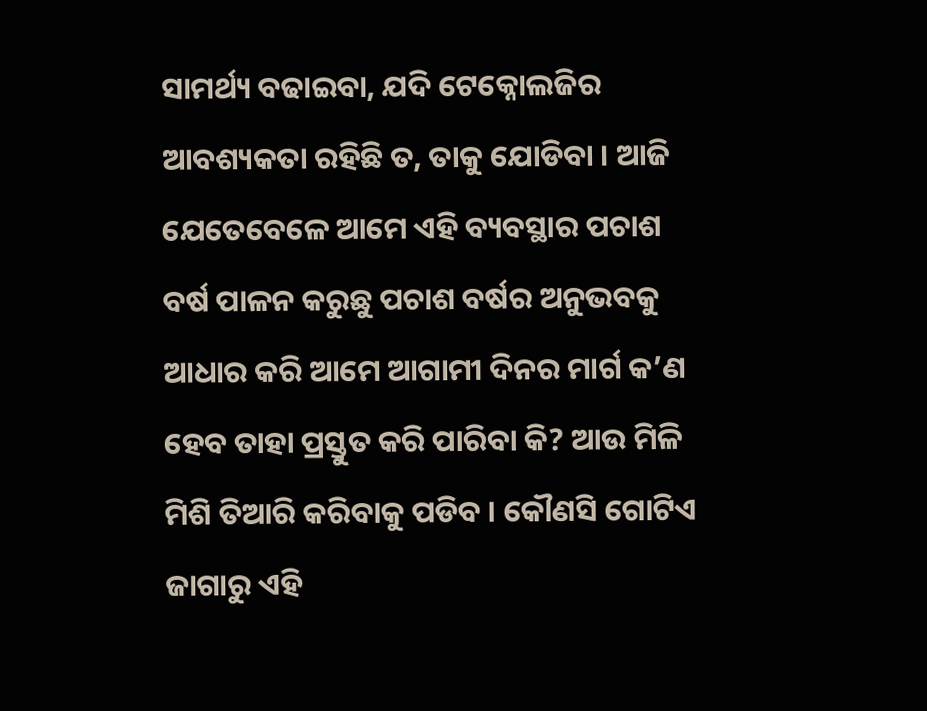ସାମର୍ଥ୍ୟ ବଢାଇବା, ଯଦି ଟେକ୍ନୋଲଜିର ଆବଶ୍ୟକତା ରହିଛି ତ, ତାକୁ ଯୋଡିବା । ଆଜି ଯେତେବେଳେ ଆମେ ଏହି ବ୍ୟବସ୍ଥାର ପଚାଶ ବର୍ଷ ପାଳନ କରୁଛୁ ପଚାଶ ବର୍ଷର ଅନୁଭବକୁ ଆଧାର କରି ଆମେ ଆଗାମୀ ଦିନର ମାର୍ଗ କ’ଣ ହେବ ତାହା ପ୍ରସ୍ତୁତ କରି ପାରିବା କି? ଆଉ ମିଳି ମିଶି ତିଆରି କରିବାକୁ ପଡିବ । କୌଣସି ଗୋଟିଏ ଜାଗାରୁ ଏହି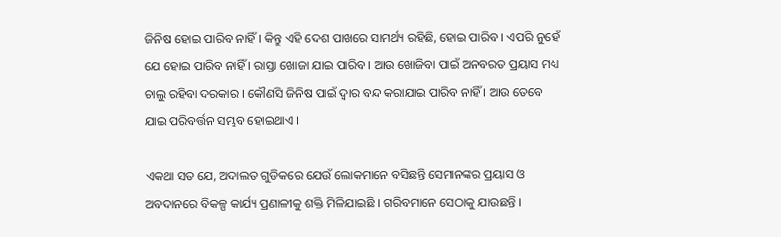ଜିନିଷ ହୋଇ ପାରିବ ନାହିଁ । କିନ୍ତୁ ଏହି ଦେଶ ପାଖରେ ସାମର୍ଥ୍ୟ ରହିଛି, ହୋଇ ପାରିବ । ଏପରି ନୁହେଁ ଯେ ହୋଇ ପାରିବ ନାହିଁ । ରାସ୍ତା ଖୋଜା ଯାଇ ପାରିବ । ଆଉ ଖୋଜିବା ପାଇଁ ଅନବରତ ପ୍ରୟାସ ମଧ୍ୟ ଚାଲୁ ରହିବା ଦରକାର । କୌଣସି ଜିନିଷ ପାଇଁ ଦ୍ୱାର ବନ୍ଦ କରାଯାଇ ପାରିବ ନାହିଁ । ଆଉ ତେବେ ଯାଇ ପରିବର୍ତ୍ତନ ସମ୍ଭବ ହୋଇଥାଏ ।

ଏକଥା ସତ ଯେ, ଅଦାଲତ ଗୁଡିକରେ ଯେଉଁ ଲୋକମାନେ ବସିଛନ୍ତି ସେମାନଙ୍କର ପ୍ରୟାସ ଓ ଅବଦାନରେ ବିକଳ୍ପ କାର୍ଯ୍ୟ ପ୍ରଣାଳୀକୁ ଶକ୍ତି ମିଳିଯାଇଛି । ଗରିବମାନେ ସେଠାକୁ ଯାଉଛନ୍ତି ।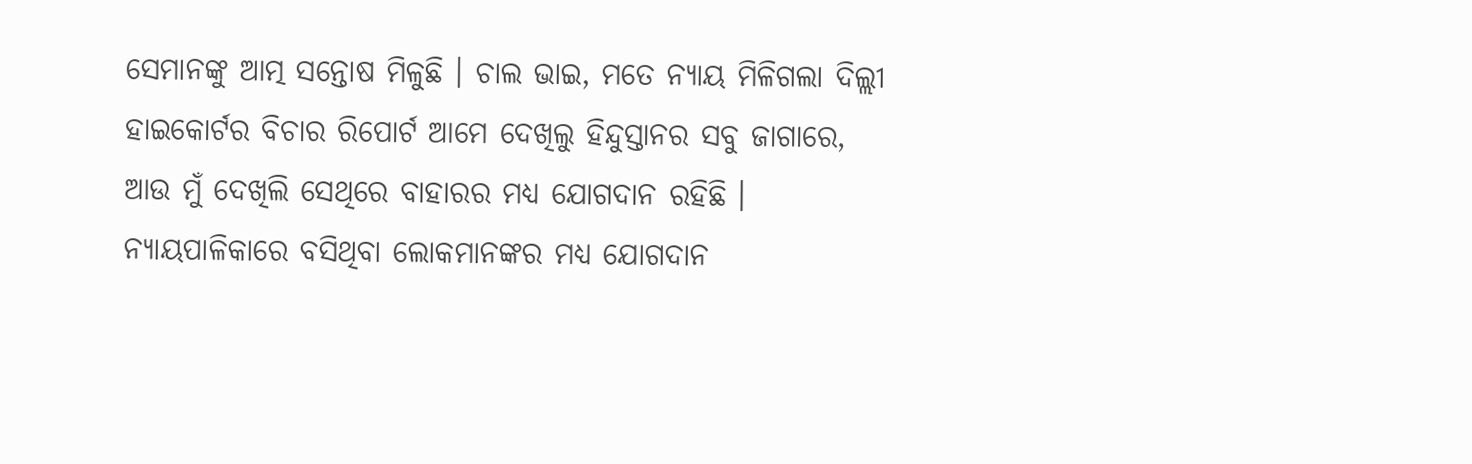ସେମାନଙ୍କୁ ଆତ୍ମ ସନ୍ତୋଷ ମିଳୁଛି । ଚାଲ ଭାଇ, ମତେ ନ୍ୟାୟ ମିଳିଗଲା ଦିଲ୍ଲୀ ହାଇକୋର୍ଟର ବିଚାର ରିପୋର୍ଟ ଆମେ ଦେଖିଲୁ ହିନ୍ଦୁସ୍ତାନର ସବୁ ଜାଗାରେ, ଆଉ ମୁଁ ଦେଖିଲି ସେଥିରେ ବାହାରର ମଧ୍ୟ ଯୋଗଦାନ ରହିଛି । ନ୍ୟାୟପାଳିକାରେ ବସିଥିବା ଲୋକମାନଙ୍କର ମଧ୍ୟ ଯୋଗଦାନ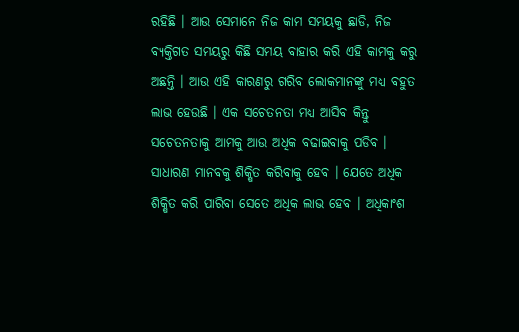ରହିଛି । ଆଉ ସେମାନେ ନିଜ କାମ ସମୟକୁ ଛାଡି, ନିଜ ବ୍ୟକ୍ତିଗତ ସମୟରୁ କିଛି ସମୟ ବାହାର କରି ଏହି କାମକୁ କରୁ ଅଛନ୍ତି । ଆଉ ଏହି କାରଣରୁ ଗରିବ ଲୋକମାନଙ୍କୁ ମଧ୍ୟ ବହୁତ ଲାଭ ହେଉଛି । ଏକ ସଚେତନତା ମଧ୍ୟ ଆସିବ କିନ୍ତୁ ସଚେତନତାକୁ ଆମକୁ ଆଉ ଅଧିକ ବଢାଇବାକୁ ପଡିବ । ସାଧାରଣ ମାନବକୁ ଶିକ୍ଷିତ କରିବାକୁ ହେବ । ଯେତେ ଅଧିକ ଶିକ୍ଷିତ କରି ପାରିବା ସେତେ ଅଧିକ ଲାଭ ହେବ । ଅଧିକାଂଶ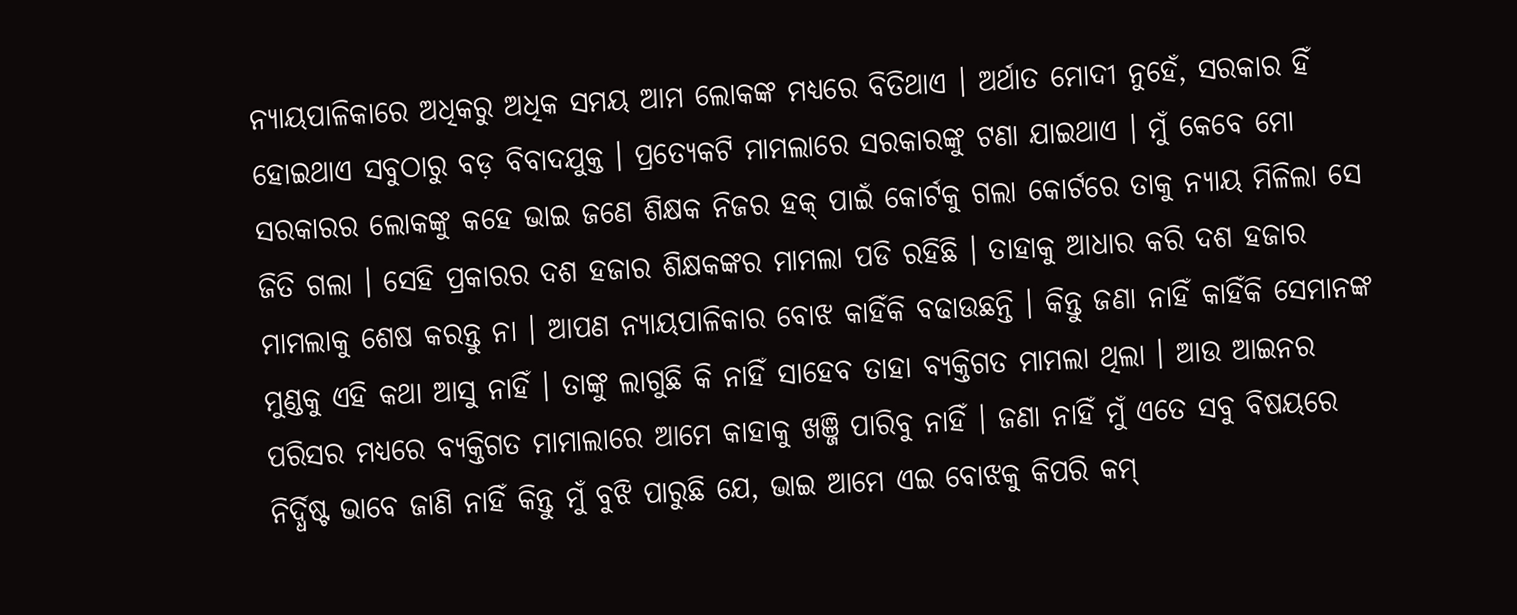ନ୍ୟାୟପାଳିକାରେ ଅଧିକରୁ ଅଧିକ ସମୟ ଆମ ଲୋକଙ୍କ ମଧ୍ୟରେ ବିତିଥାଏ । ଅର୍ଥାତ ମୋଦୀ ନୁହେଁ, ସରକାର ହିଁ ହୋଇଥାଏ ସବୁଠାରୁ ବଡ଼ ବିବାଦଯୁକ୍ତ । ପ୍ରତ୍ୟେକଟି ମାମଲାରେ ସରକାରଙ୍କୁ ଟଣା ଯାଇଥାଏ । ମୁଁ କେବେ ମୋ ସରକାରର ଲୋକଙ୍କୁ କହେ ଭାଇ ଜଣେ ଶିକ୍ଷକ ନିଜର ହକ୍ ପାଇଁ କୋର୍ଟକୁ ଗଲା କୋର୍ଟରେ ତାକୁ ନ୍ୟାୟ ମିଳିଲା ସେ ଜିତି ଗଲା । ସେହି ପ୍ରକାରର ଦଶ ହଜାର ଶିକ୍ଷକଙ୍କର ମାମଲା ପଡି ରହିଛି । ତାହାକୁ ଆଧାର କରି ଦଶ ହଜାର ମାମଲାକୁ ଶେଷ କରନ୍ତୁ ନା । ଆପଣ ନ୍ୟାୟପାଳିକାର ବୋଝ କାହିଁକି ବଢାଉଛନ୍ତି । କିନ୍ତୁ ଜଣା ନାହିଁ କାହିଁକି ସେମାନଙ୍କ ମୁଣ୍ଡକୁ ଏହି କଥା ଆସୁ ନାହିଁ । ତାଙ୍କୁ ଲାଗୁଛି କି ନାହିଁ ସାହେବ ତାହା ବ୍ୟକ୍ତିଗତ ମାମଲା ଥିଲା । ଆଉ ଆଇନର ପରିସର ମଧ୍ୟରେ ବ୍ୟକ୍ତିଗତ ମାମାଲାରେ ଆମେ କାହାକୁ ଖଞ୍ଜି ପାରିବୁ ନାହିଁ । ଜଣା ନାହିଁ ମୁଁ ଏତେ ସବୁ ବିଷୟରେ ନିର୍ଦ୍ଧିଷ୍ଟ ଭାବେ ଜାଣି ନାହିଁ କିନ୍ତୁ ମୁଁ ବୁଝି ପାରୁଛି ଯେ, ଭାଇ ଆମେ ଏଇ ବୋଝକୁ କିପରି କମ୍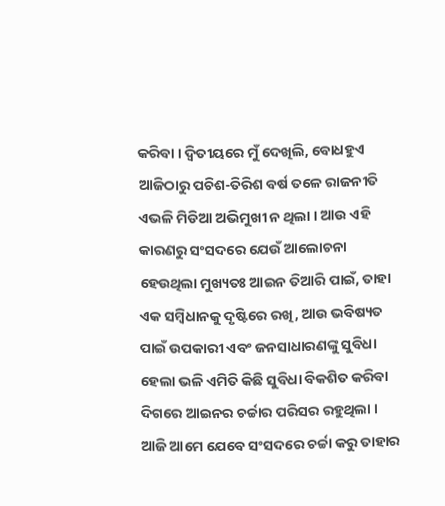କରିବା । ଦ୍ୱିତୀୟରେ ମୁଁ ଦେଖିଲି, ବୋଧହୁଏ ଆଜିଠାରୁ ପଚିଶ-ତିରିଶ ବର୍ଷ ତଳେ ରାଜନୀତି ଏଭଳି ମିଡିଆ ଅଭିମୁଖୀ ନ ଥିଲା । ଆଉ ଏହି କାରଣରୁ ସଂସଦରେ ଯେଉଁ ଆଲୋଚନା ହେଉଥିଲା ମୁଖ୍ୟତଃ ଆଇନ ତିଆରି ପାଇଁ, ତାହା ଏକ ସମ୍ବିଧାନକୁ ଦୃଷ୍ଟିରେ ରଖି, ଆଉ ଭବିଷ୍ୟତ ପାଇଁ ଉପକାରୀ ଏବଂ ଜନସାଧାରଣଙ୍କୁ ସୁବିଧା ହେଲା ଭଳି ଏମିତି କିଛି ସୁବିଧା ବିକଶିତ କରିବା ଦିଗରେ ଆଇନର ଚର୍ଚ୍ଚାର ପରିସର ରହୁଥିଲା । ଆଜି ଆମେ ଯେବେ ସଂସଦରେ ଚର୍ଚ୍ଚା କରୁ ତାହାର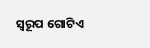ସ୍ୱରୂପ ଗୋଟିଏ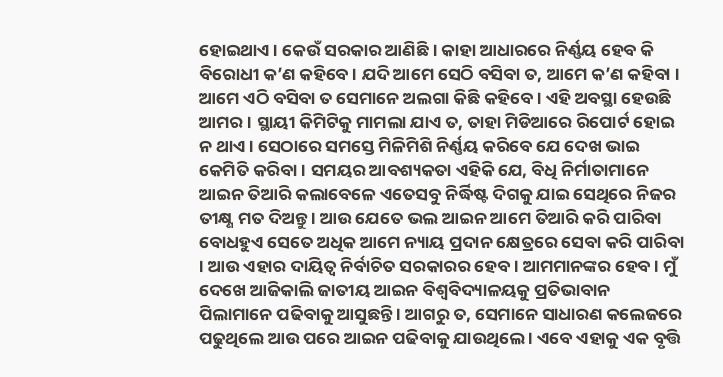ହୋଇଥାଏ । କେଉଁ ସରକାର ଆଣିଛି । କାହା ଆଧାରରେ ନିର୍ଣ୍ଣୟ ହେବ କି ବିରୋଧୀ କ’ଣ କହିବେ । ଯଦି ଆମେ ସେଠି ବସିବା ତ, ଆମେ କ’ଣ କହିବା । ଆମେ ଏଠି ବସିବା ତ ସେମାନେ ଅଲଗା କିଛି କହିବେ । ଏହି ଅବସ୍ଥା ହେଉଛି ଆମର । ସ୍ଥାୟୀ କିମିଟିକୁ ମାମଲା ଯାଏ ତ, ତାହା ମିଡିଆରେ ରିପୋର୍ଟ ହୋଇ ନ ଥାଏ । ସେଠାରେ ସମସ୍ତେ ମିଳିମିଶି ନିର୍ଣ୍ଣୟ କରିବେ ଯେ ଦେଖ ଭାଇ କେମିତି କରିବା । ସମୟର ଆବଶ୍ୟକତା ଏହିକି ଯେ, ବିଧି ନିର୍ମାତାମାନେ ଆଇନ ତିଆରି କଲାବେଳେ ଏତେସବୁ ନିର୍ଦ୍ଧିଷ୍ଟ ଦିଗକୁ ଯାଇ ସେଥିରେ ନିଜର ତୀକ୍ଷ୍ଣ ମତ ଦିଅନ୍ତୁ । ଆଉ ଯେତେ ଭଲ ଆଇନ ଆମେ ତିଆରି କରି ପାରିବା ବୋଧହୁଏ ସେତେ ଅଧିକ ଆମେ ନ୍ୟାୟ ପ୍ରଦାନ କ୍ଷେତ୍ରରେ ସେବା କରି ପାରିବା । ଆଉ ଏହାର ଦାୟିତ୍ୱ ନିର୍ବାଚିତ ସରକାରର ହେବ । ଆମମାନଙ୍କର ହେବ । ମୁଁ ଦେଖେ ଆଜିକାଲି ଜାତୀୟ ଆଇନ ବିଶ୍ୱବିଦ୍ୟାଳୟକୁ ପ୍ରତିଭାବାନ ପିଲାମାନେ ପଢିବାକୁ ଆସୁଛନ୍ତି । ଆଗରୁ ତ, ସେମାନେ ସାଧାରଣ କଲେଜରେ ପଢୁଥିଲେ ଆଉ ପରେ ଆଇନ ପଢିବାକୁ ଯାଉଥିଲେ । ଏବେ ଏହାକୁ ଏକ ବୃତ୍ତି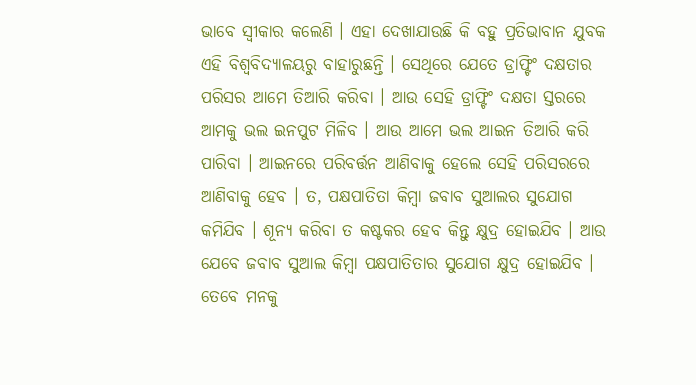ଭାବେ ସ୍ୱୀକାର କଲେଣି । ଏହା ଦେଖାଯାଉଛି କି ବହୁ ପ୍ରତିଭାବାନ ଯୁବକ ଏହି ବିଶ୍ୱବିଦ୍ୟାଳୟରୁ ବାହାରୁଛନ୍ତି । ସେଥିରେ ଯେତେ ଡ୍ରାଫ୍ଟିଂ ଦକ୍ଷତାର ପରିସର ଆମେ ତିଆରି କରିବା । ଆଉ ସେହି ଡ୍ରାଫ୍ଟିଂ ଦକ୍ଷତା ସ୍ତରରେ ଆମକୁ ଭଲ ଇନପୁଟ ମିଳିବ । ଆଉ ଆମେ ଭଲ ଆଇନ ତିଆରି କରି ପାରିବା । ଆଇନରେ ପରିବର୍ତ୍ତନ ଆଣିବାକୁ ହେଲେ ସେହି ପରିସରରେ ଆଣିବାକୁ ହେବ । ତ, ପକ୍ଷପାତିତା କିମ୍ବା ଜବାବ ସୁଆଲର ସୁଯୋଗ କମିଯିବ । ଶୂନ୍ୟ କରିବା ତ କଷ୍ଟକର ହେବ କିନ୍ତୁ କ୍ଷୁଦ୍ର ହୋଇଯିବ । ଆଉ ଯେବେ ଜବାବ ସୁଆଲ କିମ୍ବା ପକ୍ଷପାତିତାର ସୁଯୋଗ କ୍ଷୁଦ୍ର ହୋଇଯିବ । ତେବେ ମନକୁ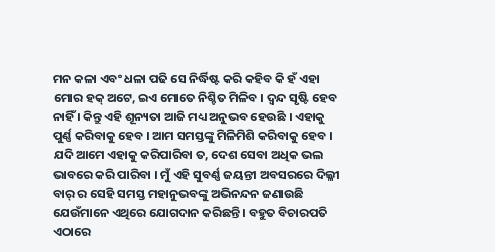ମନ କଳା ଏବଂ ଧଳା ପଢି ସେ ନିର୍ଦ୍ଧିଷ୍ଟ କରି କହିବ କି ହଁ ଏହା ମୋର ହକ୍ ଅଟେ, ଇଏ ମୋତେ ନିଶ୍ଚିତ ମିଳିବ । ଦ୍ୱନ୍ଦ ସୃଷ୍ଟି ହେବ ନାହିଁ । କିନ୍ତୁ ଏହି ଶୂନ୍ୟତା ଆଜି ମଧ୍ୟ ଅନୁଭବ ହେଉଛି । ଏହାକୁ ପୁର୍ଣ୍ଣ କରିବାକୁ ହେବ । ଆମ ସମସ୍ତଙ୍କୁ ମିଳିମିଶି କରିବାକୁ ହେବ । ଯଦି ଆମେ ଏହାକୁ କରିପାରିବା ତ, ଦେଶ ସେବା ଅଧିକ ଭଲ ଭାବରେ କରି ପାରିବା । ମୁଁ ଏହି ସୁବର୍ଣ୍ଣ ଜୟନ୍ତୀ ଅବସରରେ ଦିଲ୍ଳୀ ବାର୍ ର ସେହି ସମସ୍ତ ମହାନୁଭବଙ୍କୁ ଅଭିନନ୍ଦନ ଜଣାଉଛି ଯେଉଁମାନେ ଏଥିରେ ଯୋଗଦାନ କରିଛନ୍ତି । ବହୁତ ବିଚାରପତି ଏଠାରେ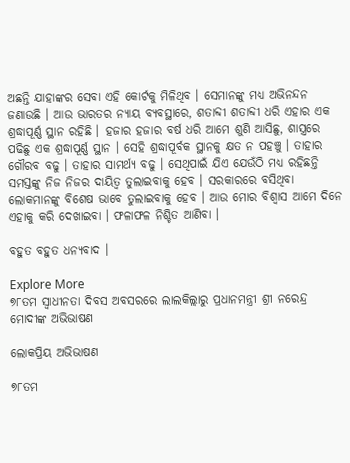ଅଛନ୍ତି ଯାହାଙ୍କର ସେବା ଏହି କୋର୍ଟକୁ ମିଳିଥିବ । ସେମାନଙ୍କୁ ମଧ୍ୟ ଅଭିନନ୍ଦନ ଜଣାଉଛି । ଆଉ ଭାରତର ନ୍ୟାୟ ବ୍ୟବସ୍ଥାରେ, ଶତାବ୍ଦୀ ଶତାବ୍ଦୀ ଧରି ଏହାର ଏକ ଶ୍ରଦ୍ଧାପୂର୍ଣ୍ଣ ସ୍ଥାନ ରହିଛି । ହଜାର ହଜାର ବର୍ଷ ଧରି ଆମେ ଶୁଣି ଆସିଛୁ, ଶାସ୍ତ୍ରରେ ପଢିଛୁ ଏକ ଶ୍ରଦ୍ଧାପୂର୍ଣ୍ଣ ସ୍ଥାନ । ସେହି ଶ୍ରଦ୍ଧାପୂର୍ବକ ସ୍ଥାନକୁ କ୍ଷତ ନ ପହଞ୍ଚୁ । ତାହାର ଗୌରବ ବଢୁ । ତାହାର ସାମର୍ଥ୍ୟ ବଢୁ । ସେଥିପାଇଁ ଯିଏ ଯେଉଁଠି ମଧ୍ୟ ରହିଛନ୍ତି ସମସ୍ତଙ୍କୁ ନିଜ ନିଜର ଦାୟିତ୍ୱ ତୁଲାଇବାକୁ ହେବ । ସରକାରରେ ବସିଥିବା ଲୋକମାନଙ୍କୁ ବିଶେଷ ଭାବେ ତୁଲାଇବାକୁ ହେବ । ଆଉ ମୋର ବିଶ୍ୱାସ ଆମେ ଦିନେ ଏହାକୁ କରି ଦେଖାଇବା । ଫଳାଫଳ ନିଶ୍ଚିତ ଆଣିବା ।

ବହୁତ ବହୁତ ଧନ୍ୟବାଦ ।

Explore More
୭୮ତମ ସ୍ୱାଧୀନତା ଦିବସ ଅବସରରେ ଲାଲକିଲ୍ଲାରୁ ପ୍ରଧାନମନ୍ତ୍ରୀ ଶ୍ରୀ ନରେନ୍ଦ୍ର ମୋଦୀଙ୍କ ଅଭିଭାଷଣ

ଲୋକପ୍ରିୟ ଅଭିଭାଷଣ

୭୮ତମ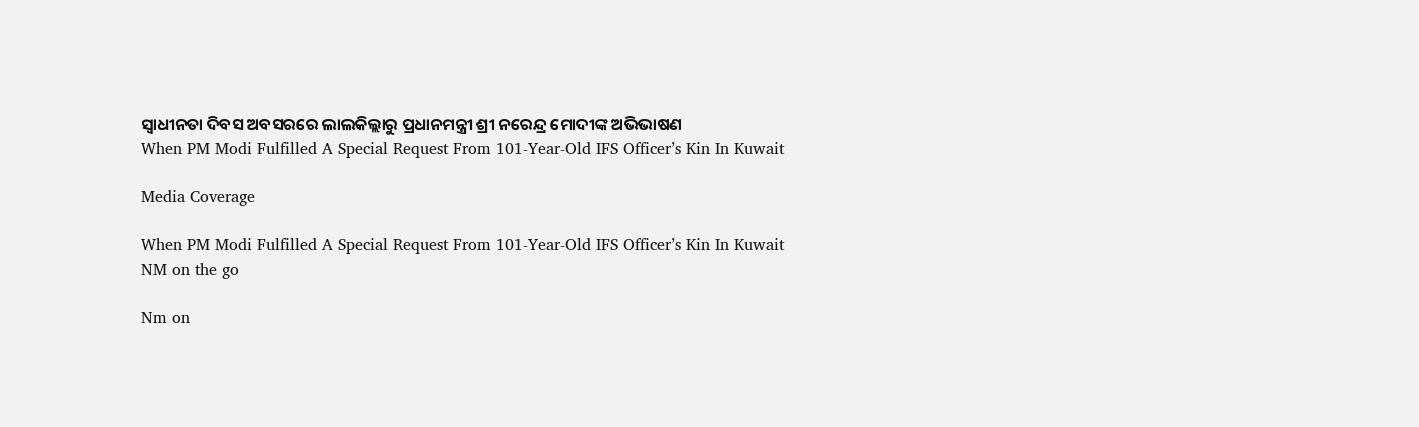ସ୍ୱାଧୀନତା ଦିବସ ଅବସରରେ ଲାଲକିଲ୍ଲାରୁ ପ୍ରଧାନମନ୍ତ୍ରୀ ଶ୍ରୀ ନରେନ୍ଦ୍ର ମୋଦୀଙ୍କ ଅଭିଭାଷଣ
When PM Modi Fulfilled A Special Request From 101-Year-Old IFS Officer’s Kin In Kuwait

Media Coverage

When PM Modi Fulfilled A Special Request From 101-Year-Old IFS Officer’s Kin In Kuwait
NM on the go

Nm on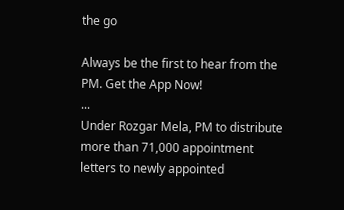the go

Always be the first to hear from the PM. Get the App Now!
...
Under Rozgar Mela, PM to distribute more than 71,000 appointment letters to newly appointed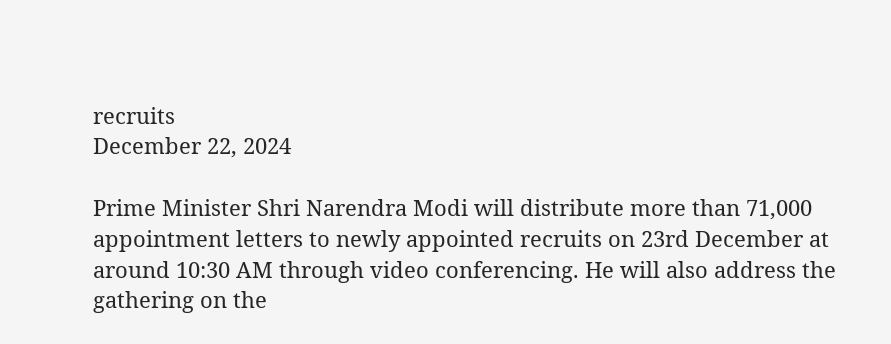recruits
December 22, 2024

Prime Minister Shri Narendra Modi will distribute more than 71,000 appointment letters to newly appointed recruits on 23rd December at around 10:30 AM through video conferencing. He will also address the gathering on the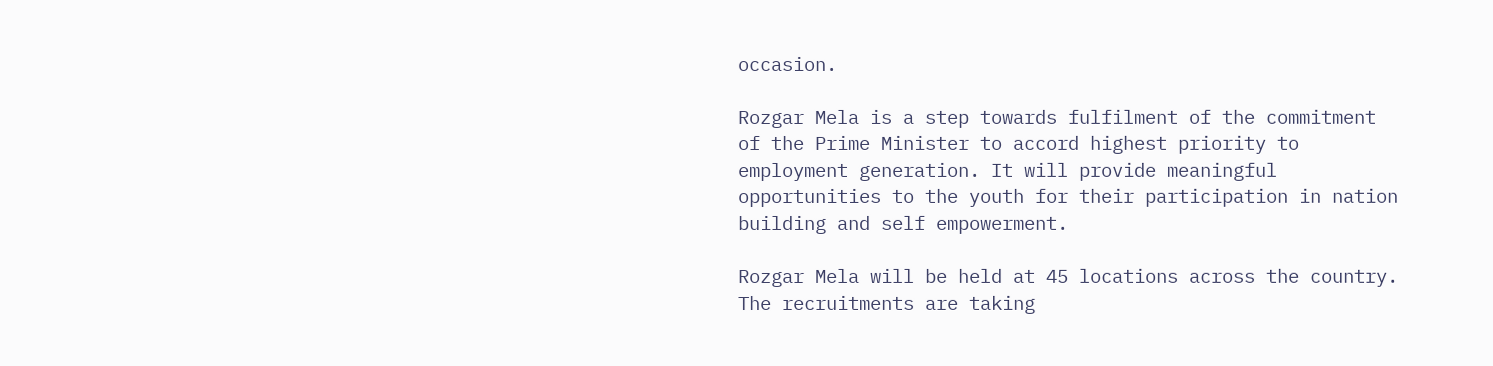occasion.

Rozgar Mela is a step towards fulfilment of the commitment of the Prime Minister to accord highest priority to employment generation. It will provide meaningful opportunities to the youth for their participation in nation building and self empowerment.

Rozgar Mela will be held at 45 locations across the country. The recruitments are taking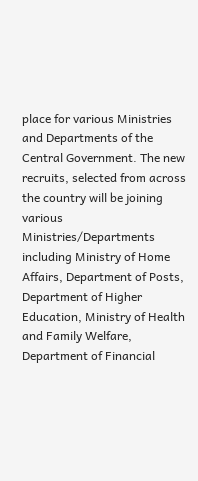place for various Ministries and Departments of the Central Government. The new recruits, selected from across the country will be joining various Ministries/Departments including Ministry of Home Affairs, Department of Posts, Department of Higher Education, Ministry of Health and Family Welfare, Department of Financial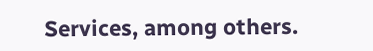Services, among others.